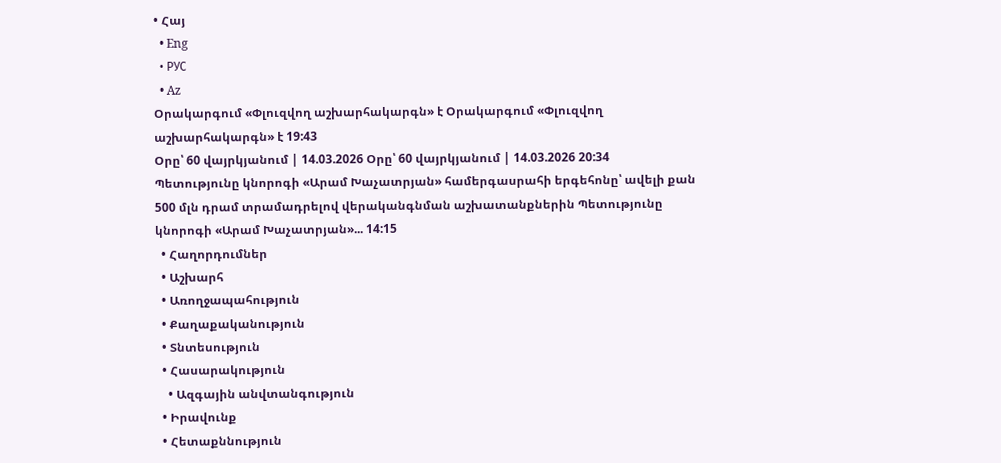• Հայ
  • Eng
  • РУС
  • Az
Օրակարգում «Փլուզվող աշխարհակարգն» է Օրակարգում «Փլուզվող աշխարհակարգն» է 19:43
Օրը՝ 60 վայրկյանում | 14.03.2026 Օրը՝ 60 վայրկյանում | 14.03.2026 20:34
Պետությունը կնորոգի «Արամ Խաչատրյան» համերգասրահի երգեհոնը՝ ավելի քան 500 մլն դրամ տրամադրելով վերականգնման աշխատանքներին Պետությունը կնորոգի «Արամ Խաչատրյան»... 14:15
  • Հաղորդումներ
  • Աշխարհ
  • Առողջապահություն
  • Քաղաքականություն
  • Տնտեսություն
  • Հասարակություն
    • Ազգային անվտանգություն
  • Իրավունք
  • Հետաքննություն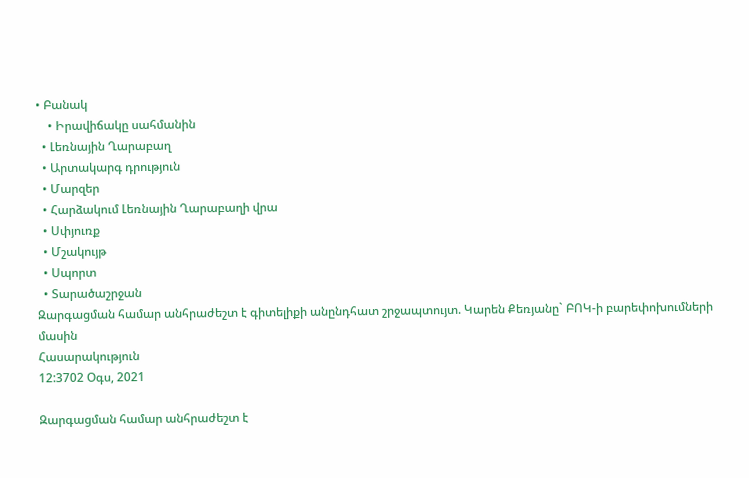• Բանակ
    • Իրավիճակը սահմանին
  • Լեռնային Ղարաբաղ
  • Արտակարգ դրություն
  • Մարզեր
  • Հարձակում Լեռնային Ղարաբաղի վրա
  • Սփյուռք
  • Մշակույթ
  • Սպորտ
  • Տարածաշրջան
Զարգացման համար անհրաժեշտ է գիտելիքի անընդհատ շրջապտույտ. Կարեն Քեռյանը` ԲՈԿ-ի բարեփոխումների մասին
Հասարակություն
12:3702 Օգս, 2021

Զարգացման համար անհրաժեշտ է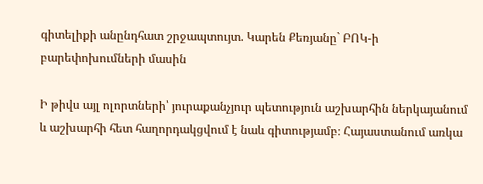գիտելիքի անընդհատ շրջապտույտ. Կարեն Քեռյանը` ԲՈԿ-ի բարեփոխումների մասին

Ի թիվս այլ ոլորտների՝ յուրաքանչյուր պետություն աշխարհին ներկայանում և աշխարհի հետ հաղորդակցվում է նաև գիտությամբ։ Հայաստանում առկա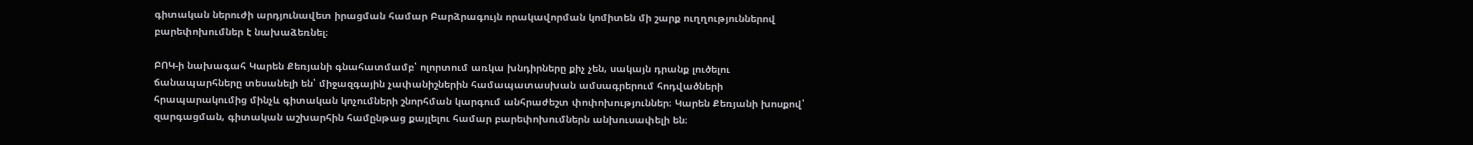գիտական ներուժի արդյունավետ իրացման համար Բարձրագույն որակավորման կոմիտեն մի շարք ուղղություններով բարեփոխումներ է նախաձեռնել։

ԲՈԿ-ի նախագահ Կարեն Քեռյանի գնահատմամբ՝ ոլորտում առկա խնդիրները քիչ չեն, սակայն դրանք լուծելու ճանապարհները տեսանելի են՝ միջազգային չափանիշներին համապատասխան ամսագրերում հոդվածների հրապարակումից մինչև գիտական կոչումների շնորհման կարգում անհրաժեշտ փոփոխություններ։ Կարեն Քեռյանի խոսքով՝ զարգացման, գիտական աշխարհին համընթաց քայլելու համար բարեփոխումներն անխուսափելի են։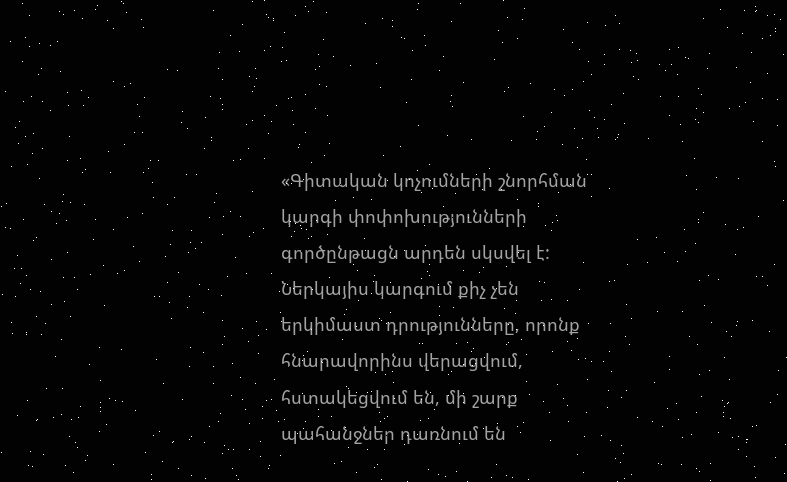«Գիտական կոչումների շնորհման կարգի փոփոխությունների գործընթացն արդեն սկսվել է: Ներկայիս կարգում քիչ չեն երկիմաստ դրությունները, որոնք հնարավորինս վերացվում, հստակեցվում են, մի շարք պահանջներ դառնում են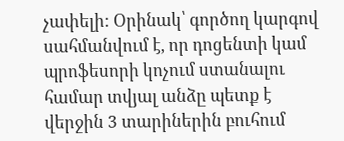չափելի: Օրինակ՝ գործող կարգով սահմանվում է, որ դոցենտի կամ պրոֆեսորի կոչում ստանալու համար տվյալ անձը պետք է վերջին 3 տարիներին բուհում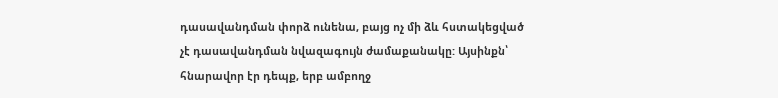դասավանդման փորձ ունենա, բայց ոչ մի ձև հստակեցված չէ դասավանդման նվազագույն ժամաքանակը: Այսինքն՝ հնարավոր էր դեպք, երբ ամբողջ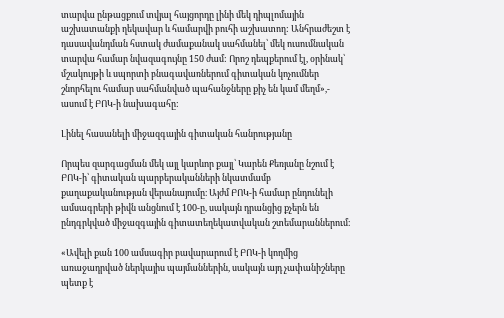տարվա ընթացքում տվյալ հայցորդը լինի մեկ դիպլոմային աշխատանքի ղեկավար և համարվի բուհի աշխատող: Անհրաժեշտ է դասավանդման հստակ ժամաքանակ սահմանել՝ մեկ ուսումնական տարվա համար նվազագույնը 150 ժամ: Որոշ դեպքերում էլ, օրինակ՝ մշակույթի և սպորտի բնագավառներում գիտական կոչումներ շնորհելու համար սահմանված պահանջները քիչ են կամ մեղմ»,- ասում է ԲՈԿ-ի նախագահը:

Լինել հասանելի միջազգային գիտական հանրությանը

Որպես զարգացման մեկ այլ կարևոր քայլ՝ Կարեն Քեռյանը նշում է ԲՈԿ-ի՝ գիտական պարբերականների նկատմամբ քաղաքականության վերանայումը։ Այժմ ԲՈԿ-ի համար ընդունելի ամսագրերի թիվն անցնում է 100-ը, սակայն դրանցից քչերն են ընդգրկված միջազգային գիտատեղեկատվական շտեմարաններում։

«Ավելի քան 100 ամսագիր բավարարում է ԲՈԿ-ի կողմից առաջադրված ներկայիս պայմաններին, սակայն այդ չափանիշները պետք է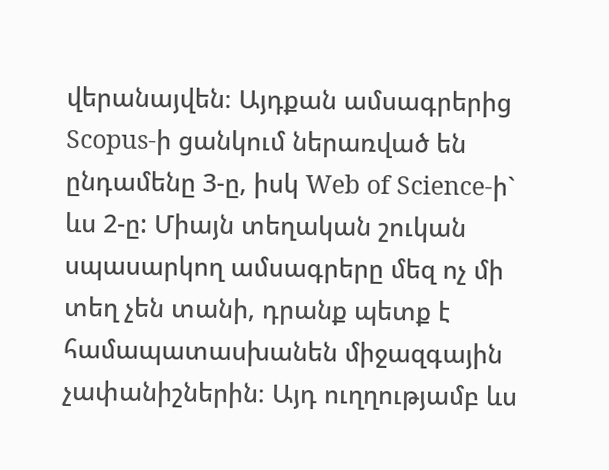վերանայվեն։ Այդքան ամսագրերից Scopus-ի ցանկում ներառված են ընդամենը 3-ը, իսկ Web of Science-ի` ևս 2-ը: Միայն տեղական շուկան սպասարկող ամսագրերը մեզ ոչ մի տեղ չեն տանի, դրանք պետք է համապատասխանեն միջազգային չափանիշներին։ Այդ ուղղությամբ ևս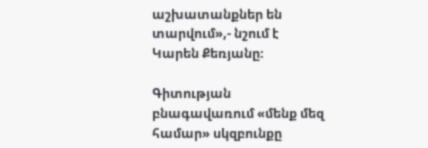աշխատանքներ են տարվում»,- նշում է Կարեն Քեռյանը։

Գիտության բնագավառում «մենք մեզ համար» սկզբունքը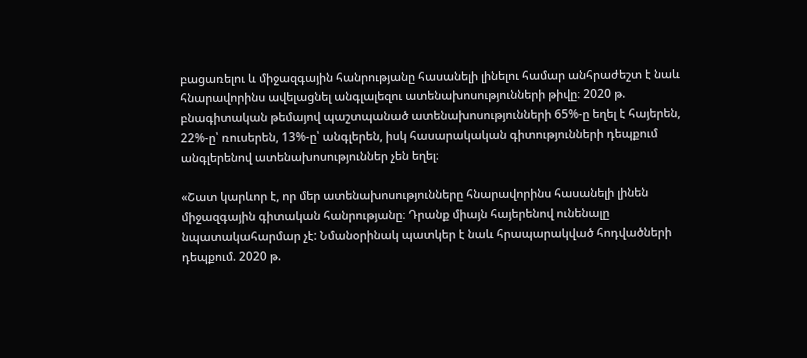բացառելու և միջազգային հանրությանը հասանելի լինելու համար անհրաժեշտ է նաև հնարավորինս ավելացնել անգլալեզու ատենախոսությունների թիվը։ 2020 թ. բնագիտական թեմայով պաշտպանած ատենախոսությունների 65%-ը եղել է հայերեն, 22%-ը՝ ռուսերեն, 13%-ը՝ անգլերեն, իսկ հասարակական գիտությունների դեպքում անգլերենով ատենախոսություններ չեն եղել։

«Շատ կարևոր է, որ մեր ատենախոսությունները հնարավորինս հասանելի լինեն միջազգային գիտական հանրությանը։ Դրանք միայն հայերենով ունենալը նպատակահարմար չէ: Նմանօրինակ պատկեր է նաև հրապարակված հոդվածների դեպքում. 2020 թ.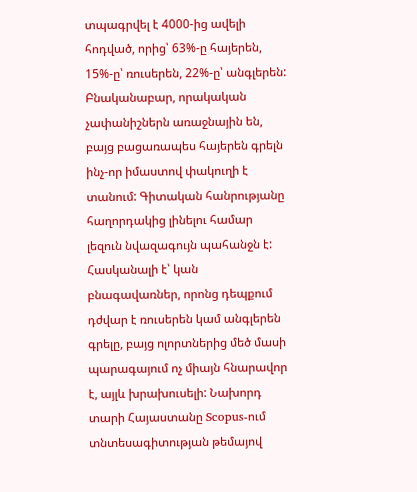տպագրվել է 4000-ից ավելի հոդված, որից՝ 63%-ը հայերեն, 15%-ը՝ ռուսերեն, 22%-ը՝ անգլերեն: Բնականաբար, որակական չափանիշներն առաջնային են, բայց բացառապես հայերեն գրելն ինչ-որ իմաստով փակուղի է տանում: Գիտական հանրությանը հաղորդակից լինելու համար լեզուն նվազագույն պահանջն է: Հասկանալի է՝ կան բնագավառներ, որոնց դեպքում դժվար է ռուսերեն կամ անգլերեն գրելը, բայց ոլորտներից մեծ մասի պարագայում ոչ միայն հնարավոր է, այլև խրախուսելի: Նախորդ տարի Հայաստանը Scopus-ում տնտեսագիտության թեմայով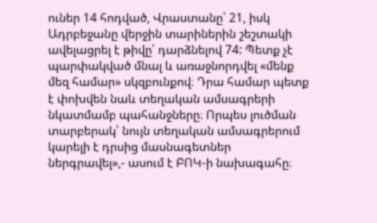ուներ 14 հոդված, Վրաստանը՝ 21, իսկ Ադրբեջանը վերջին տարիներին շեշտակի ավելացրել է թիվը՝ դարձնելով 74: Պետք չէ պարփակված մնալ և առաջնորդվել «մենք մեզ համար» սկզբունքով։ Դրա համար պետք է փոխվեն նաև տեղական ամսագրերի նկատմամբ պահանջները։ Որպես լուծման տարբերակ՝ նույն տեղական ամսագրերում կարելի է դրսից մասնագետներ ներգրավել»,- ասում է ԲՈԿ-ի նախագահը։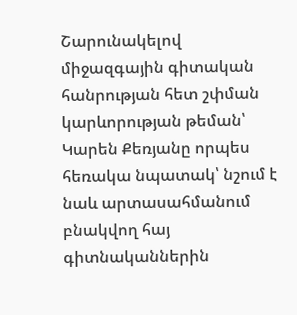Շարունակելով միջազգային գիտական հանրության հետ շփման կարևորության թեման՝ Կարեն Քեռյանը որպես հեռակա նպատակ՝ նշում է նաև արտասահմանում բնակվող հայ գիտնականներին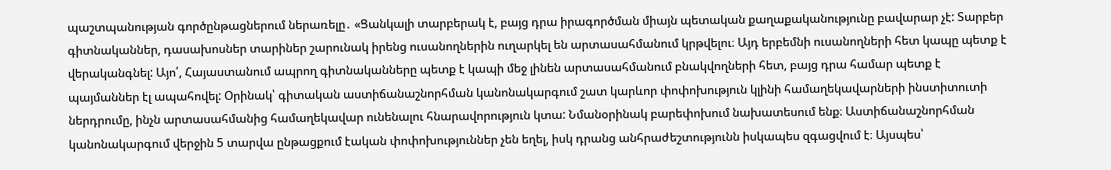պաշտպանության գործընթացներում ներառելը․ «Ցանկալի տարբերակ է, բայց դրա իրագործման միայն պետական քաղաքականությունը բավարար չէ: Տարբեր գիտնականներ, դասախոսներ տարիներ շարունակ իրենց ուսանողներին ուղարկել են արտասահմանում կրթվելու։ Այդ երբեմնի ուսանողների հետ կապը պետք է վերականգնել: Այո՛, Հայաստանում ապրող գիտնականները պետք է կապի մեջ լինեն արտասահմանում բնակվողների հետ, բայց դրա համար պետք է պայմաններ էլ ապահովել: Օրինակ՝ գիտական աստիճանաշնորհման կանոնակարգում շատ կարևոր փոփոխություն կլինի համաղեկավարների ինստիտուտի ներդրումը, ինչն արտասահմանից համաղեկավար ունենալու հնարավորություն կտա: Նմանօրինակ բարեփոխում նախատեսում ենք։ Աստիճանաշնորհման կանոնակարգում վերջին 5 տարվա ընթացքում էական փոփոխություններ չեն եղել, իսկ դրանց անհրաժեշտությունն իսկապես զգացվում է։ Այսպես՝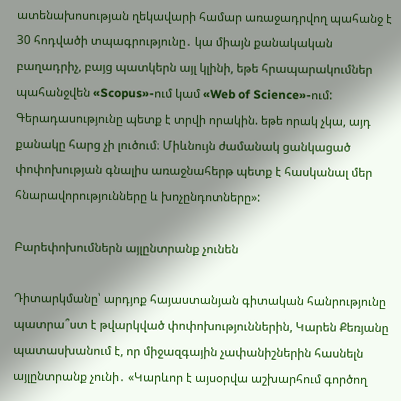ատենախոսության ղեկավարի համար առաջադրվող պահանջ է 30 հոդվածի տպագրությունը․ կա միայն քանակական բաղադրիչ, բայց պատկերն այլ կլինի, եթե հրապարակումներ պահանջվեն «Scopus»-ում կամ «Web of Science»-ում: Գերադասությունը պետք է տրվի որակին. եթե որակ չկա, այդ քանակը հարց չի լուծում։ Միևնույն ժամանակ ցանկացած փոփոխության գնալիս առաջնահերթ պետք է հասկանալ մեր հնարավորությունները և խոչընդոտները»:

Բարեփոխումներն այլընտրանք չունեն

Դիտարկմանը՝ արդյոք հայաստանյան գիտական հանրությունը պատրա՞ստ է թվարկված փոփոխություններին, Կարեն Քեռյանը պատասխանում է, որ միջազգային չափանիշներին հասնելն այլընտրանք չունի․ «Կարևոր է այսօրվա աշխարհում գործող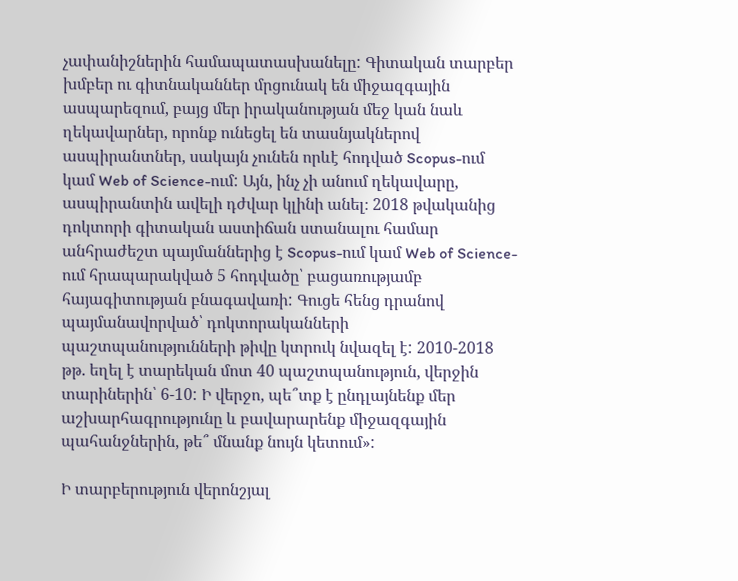չափանիշներին համապատասխանելը: Գիտական տարբեր խմբեր ու գիտնականներ մրցունակ են միջազգային ասպարեզում, բայց մեր իրականության մեջ կան նաև ղեկավարներ, որոնք ունեցել են տասնյակներով ասպիրանտներ, սակայն չունեն որևէ հոդված Scopus-ում կամ Web of Science-ում: Այն, ինչ չի անում ղեկավարը, ասպիրանտին ավելի դժվար կլինի անել։ 2018 թվականից դոկտորի գիտական աստիճան ստանալու համար անհրաժեշտ պայմաններից է Scopus-ում կամ Web of Science-ում հրապարակված 5 հոդվածը՝ բացառությամբ հայագիտության բնագավառի: Գուցե հենց դրանով պայմանավորված՝ դոկտորականների պաշտպանությունների թիվը կտրուկ նվազել է: 2010-2018 թթ. եղել է տարեկան մոտ 40 պաշտպանություն, վերջին տարիներին՝ 6-10: Ի վերջո, պե՞տք է ընդլայնենք մեր աշխարհագրությունը և բավարարենք միջազգային պահանջներին, թե՞ մնանք նույն կետում»:

Ի տարբերություն վերոնշյալ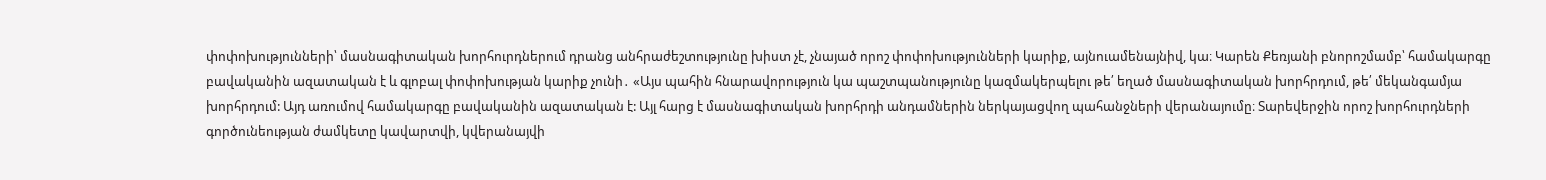փոփոխությունների՝ մասնագիտական խորհուրդներում դրանց անհրաժեշտությունը խիստ չէ, չնայած որոշ փոփոխությունների կարիք, այնուամենայնիվ, կա։ Կարեն Քեռյանի բնորոշմամբ՝ համակարգը բավականին ազատական է և գլոբալ փոփոխության կարիք չունի․ «Այս պահին հնարավորություն կա պաշտպանությունը կազմակերպելու թե՛ եղած մասնագիտական խորհրդում, թե՛ մեկանգամյա խորհրդում: Այդ առումով համակարգը բավականին ազատական է: Այլ հարց է մասնագիտական խորհրդի անդամներին ներկայացվող պահանջների վերանայումը։ Տարեվերջին որոշ խորհուրդների գործունեության ժամկետը կավարտվի, կվերանայվի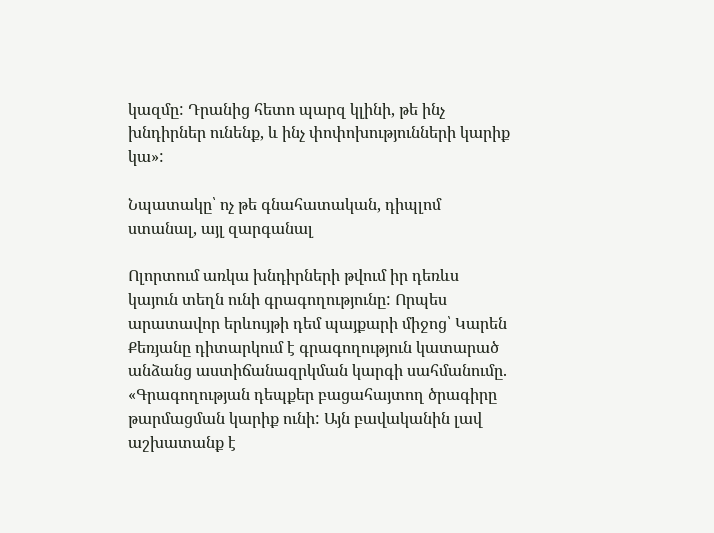կազմը: Դրանից հետո պարզ կլինի, թե ինչ խնդիրներ ունենք, և ինչ փոփոխությունների կարիք կա»:

Նպատակը՝ ոչ թե գնահատական, դիպլոմ ստանալ, այլ զարգանալ

Ոլորտում առկա խնդիրների թվում իր դեռևս կայուն տեղն ունի գրագողությունը: Որպես արատավոր երևույթի դեմ պայքարի միջոց՝ Կարեն Քեռյանը դիտարկում է գրագողություն կատարած անձանց աստիճանազրկման կարգի սահմանումը. «Գրագողության դեպքեր բացահայտող ծրագիրը թարմացման կարիք ունի: Այն բավականին լավ աշխատանք է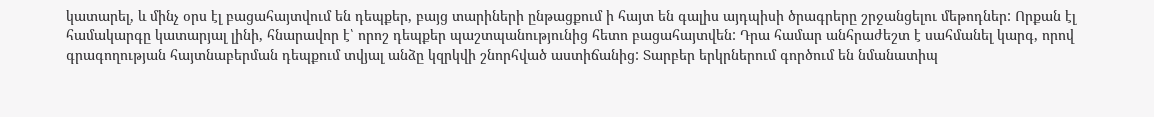կատարել, և մինչ օրս էլ բացահայտվում են դեպքեր, բայց տարիների ընթացքում ի հայտ են գալիս այդպիսի ծրագրերը շրջանցելու մեթոդներ: Որքան էլ համակարգը կատարյալ լինի, հնարավոր է՝ որոշ դեպքեր պաշտպանությունից հետո բացահայտվեն: Դրա համար անհրաժեշտ է սահմանել կարգ, որով գրագողության հայտնաբերման դեպքում տվյալ անձը կզրկվի շնորհված աստիճանից: Տարբեր երկրներում գործում են նմանատիպ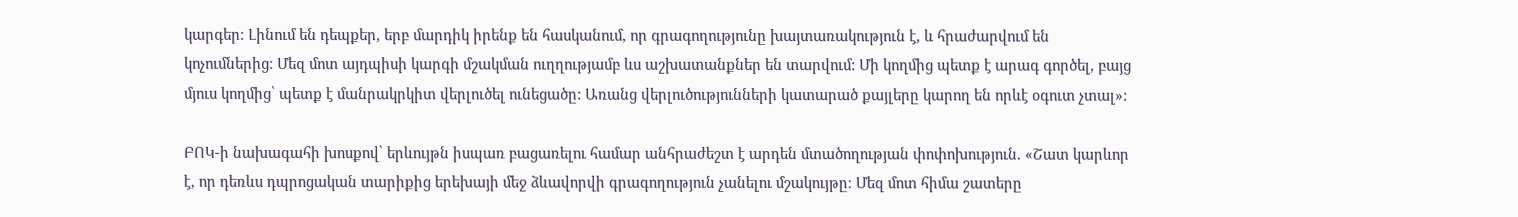կարգեր։ Լինում են դեպքեր, երբ մարդիկ իրենք են հասկանում, որ գրագողությունը խայտառակություն է, և հրաժարվում են կոչումներից։ Մեզ մոտ այդպիսի կարգի մշակման ուղղությամբ ևս աշխատանքներ են տարվում: Մի կողմից պետք է արագ գործել, բայց մյուս կողմից՝ պետք է մանրակրկիտ վերլուծել ունեցածը: Առանց վերլուծությունների կատարած քայլերը կարող են որևէ օգուտ չտալ»:

ԲՈԿ-ի նախագահի խոսքով՝ երևույթն իսպառ բացառելու համար անհրաժեշտ է արդեն մտածողության փոփոխություն. «Շատ կարևոր է, որ դեռևս դպրոցական տարիքից երեխայի մեջ ձևավորվի գրագողություն չանելու մշակույթը։ Մեզ մոտ հիմա շատերը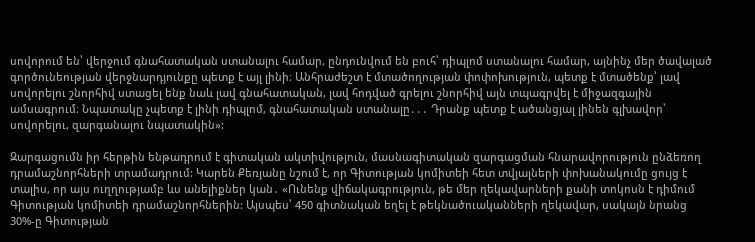սովորում են՝ վերջում գնահատական ստանալու համար, ընդունվում են բուհ՝ դիպլոմ ստանալու համար, այնինչ մեր ծավալած գործունեության վերջնարդյունքը պետք է այլ լինի։ Անհրաժեշտ է մտածողության փոփոխություն, պետք է մտածենք՝ լավ սովորելու շնորհիվ ստացել ենք նաև լավ գնահատական, լավ հոդված գրելու շնորհիվ այն տպագրվել է միջազգային ամսագրում։ Նպատակը չպետք է լինի դիպլոմ, գնահատական ստանալը․․․ Դրանք պետք է ածանցյալ լինեն գլխավոր՝ սովորելու, զարգանալու նպատակին»:

Զարգացումն իր հերթին ենթադրում է գիտական ակտիվություն, մասնագիտական զարգացման հնարավորություն ընձեռող դրամաշնորհների տրամադրում: Կարեն Քեռյանը նշում է, որ Գիտության կոմիտեի հետ տվյալների փոխանակումը ցույց է տալիս, որ այս ուղղությամբ ևս անելիքներ կան․ «Ունենք վիճակագրություն, թե մեր ղեկավարների քանի տոկոսն է դիմում Գիտության կոմիտեի դրամաշնորհներին: Այսպես՝ 450 գիտնական եղել է թեկնածուականների ղեկավար, սակայն նրանց 30%-ը Գիտության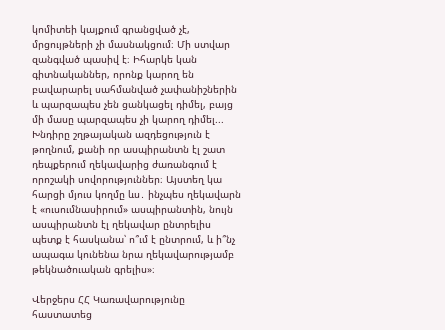կոմիտեի կայքում գրանցված չէ, մրցույթների չի մասնակցում։ Մի ստվար զանգված պասիվ է։ Իհարկե կան գիտնականներ, որոնք կարող են բավարարել սահմանված չափանիշներին և պարզապես չեն ցանկացել դիմել, բայց մի մասը պարզապես չի կարող դիմել... Խնդիրը շղթայական ազդեցություն է թողնում, քանի որ ասպիրանտն էլ շատ դեպքերում ղեկավարից ժառանգում է որոշակի սովորություններ։ Այստեղ կա հարցի մյուս կողմը ևս․ ինչպես ղեկավարն է «ուսումնասիրում» ասպիրանտին, նույն ասպիրանտն էլ ղեկավար ընտրելիս պետք է հասկանա՝ ո՞ւմ է ընտրում, և ի՞նչ ապագա կունենա նրա ղեկավարությամբ թեկնածուական գրելիս»։

Վերջերս ՀՀ Կառավարությունը հաստատեց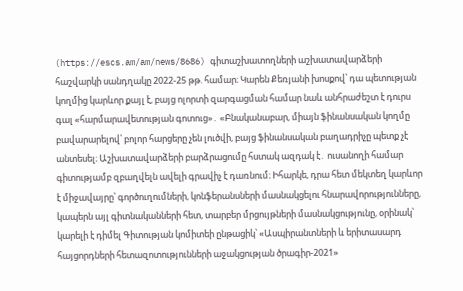(https://escs.am/am/news/8686) գիտաշխատողների աշխատավարձերի հաշվարկի սանդղակը 2022-25 թթ. համար։ Կարեն Քեռյանի խոսքով՝ դա պետության կողմից կարևոր քայլ է, բայց ոլորտի զարգացման համար նաև անհրաժեշտ է դուրս գալ «հարմարավետության գոտուց»․ «Բնականաբար, միայն ֆինանսական կողմը բավարարելով՝ բոլոր հարցերը չեն լուծվի, բայց ֆինանսական բաղադրիչը պետք չէ անտեսել։ Աշխատավարձերի բարձրացումը հստակ ազդակ է․ ուսանողի համար գիտությամբ զբաղվելն ավելի գրավիչ է դառնում։ Իհարկե, դրա հետ մեկտեղ կարևոր է միջավայրը՝ գործուղումների, կոնֆերանսների մասնակցելու հնարավորությունները, կապերն այլ գիտնականների հետ, տարբեր մրցույթների մասնակցությունը, օրինակ՝ կարելի է դիմել Գիտության կոմիտեի ընթացիկ՝ «Ասպիրանտների և երիտասարդ հայցորդների հետազոտությունների աջակցության ծրագիր-2021»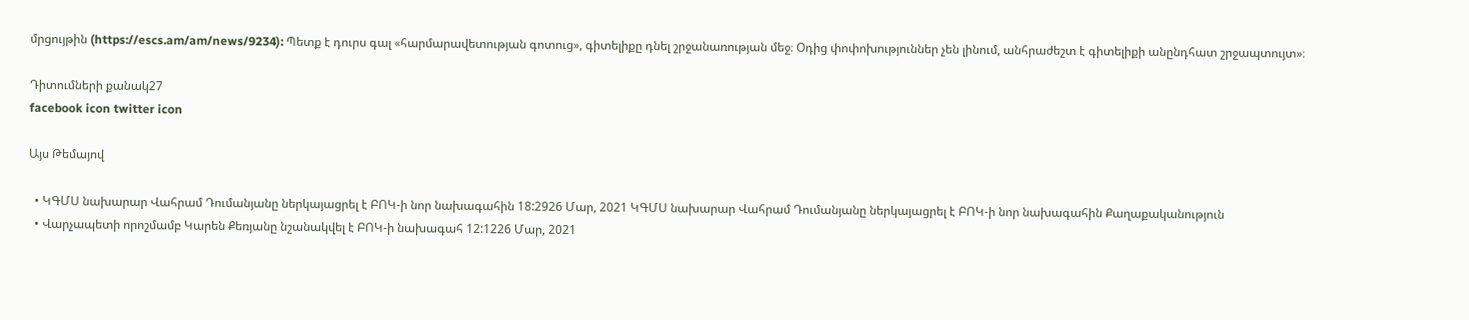մրցույթին (https://escs.am/am/news/9234): Պետք է դուրս գալ «հարմարավետության գոտուց», գիտելիքը դնել շրջանառության մեջ։ Օդից փոփոխություններ չեն լինում, անհրաժեշտ է գիտելիքի անընդհատ շրջապտույտ»։

Դիտումների քանակ27
facebook icon twitter icon

Այս Թեմայով

  • ԿԳՄՍ նախարար Վահրամ Դումանյանը ներկայացրել է ԲՈԿ-ի նոր նախագահին 18:2926 Մար, 2021 ԿԳՄՍ նախարար Վահրամ Դումանյանը ներկայացրել է ԲՈԿ-ի նոր նախագահին Քաղաքականություն
  • Վարչապետի որոշմամբ Կարեն Քեռյանը նշանակվել է ԲՈԿ-ի նախագահ 12:1226 Մար, 2021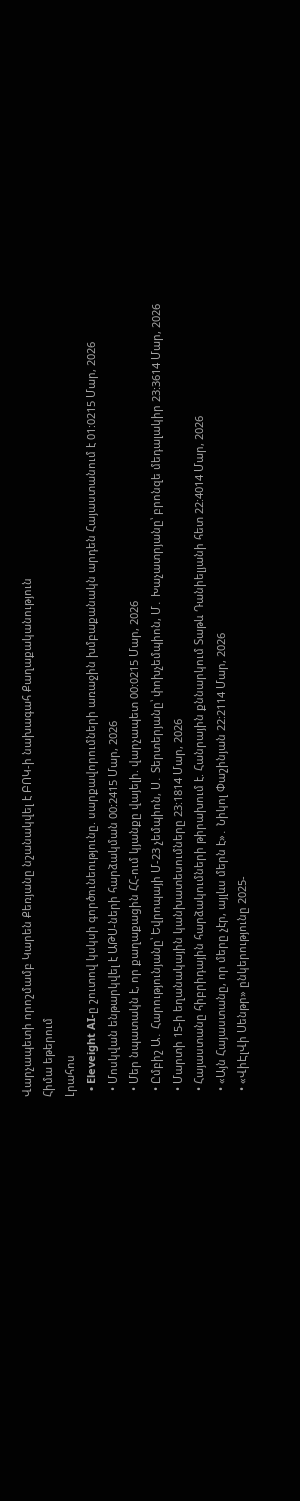Վարչապետի որոշմամբ Կարեն Քեռյանը նշանակվել է ԲՈԿ-ի նախագահ Քաղաքականություն
Հիմա եթերում
Լրահոս
  • Eleveight AI-ը շուտով կսկսի գործունեությունը. սարքավորումների առաջին խմբաքանակն արդեն Հայաստանում է 01:0215 Մար, 2026
  • Մոսկվան ենթարկվել է ԱԹՍ-ների հարձակման 00:2415 Մար, 2026
  • Մեր նպատակն է, որ քաղաքացին ՀՀ-ում կյանքը վայելի. վարչապետ 00:0215 Մար, 2026
  • Ըմբիշ Ա․ Հարությունյանը՝ Եվրոպայի Մ-23 չեմպիոն, Ս․ Տերտերյանը՝ փոխչեմպիոն, Մ․ Խաչատրյանը՝ բրոնզե մեդալակիր 23:3614 Մար, 2026
  • Մարտի 15-ի եղանակային կանխատեսումները 23:1814 Մար, 2026
  • Հայաստանը հիբրիդային հարձակումների թիրախում է. Հանրային քննարկում Տաթև Դանիելյանի հետ 22:4014 Մար, 2026
  • «Այն Հայաստանը, որ մերը չէր, այլևս մերն է»․ Նիկոլ Փաշինյան 22:2114 Մար, 2026
  • «ՎիԷլՎի Սենթր» ընկերությունը 2025-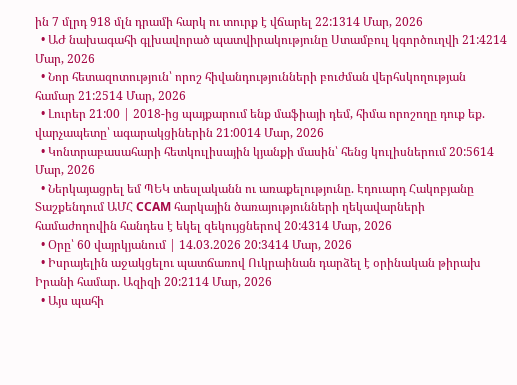ին 7 մլրդ 918 մլն դրամի հարկ ու տուրք է վճարել 22:1314 Մար, 2026
  • ԱԺ նախագահի գլխավորած պատվիրակությունը Ստամբուլ կգործուղվի 21:4214 Մար, 2026
  • Նոր հետազոտություն՝ որոշ հիվանդությունների բուժման վերհսկողության համար 21:2514 Մար, 2026
  • Լուրեր 21:00 | 2018-ից պայքարում ենք մաֆիայի դեմ, հիմա որոշողը դուք եք. վարչապետը՝ ագարակցիներին 21:0014 Մար, 2026
  • Կոնտրաբասահարի հետկուլիսային կյանքի մասին՝ հենց կուլիսներում 20:5614 Մար, 2026
  • Ներկայացրել եմ ՊԵԿ տեսլականն ու առաքելությունը. Էդուարդ Հակոբյանը Տաշքենդում ԱՄՀ CCAM հարկային ծառայությունների ղեկավարների համաժողովին հանդես է եկել զեկույցներով 20:4314 Մար, 2026
  • Օրը՝ 60 վայրկյանում | 14.03.2026 20:3414 Մար, 2026
  • Իսրայելին աջակցելու պատճառով Ուկրաինան դարձել է օրինական թիրախ Իրանի համար. Ազիզի 20:2114 Մար, 2026
  • Այս պահի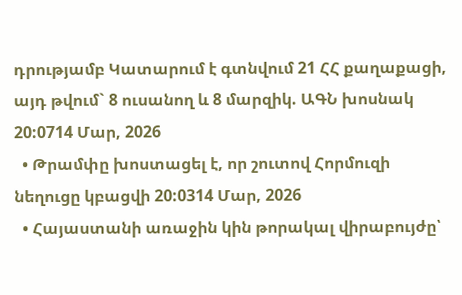դրությամբ Կատարում է գտնվում 21 ՀՀ քաղաքացի, այդ թվում` 8 ուսանող և 8 մարզիկ. ԱԳՆ խոսնակ 20:0714 Մար, 2026
  • Թրամփը խոստացել է, որ շուտով Հորմուզի նեղուցը կբացվի 20:0314 Մար, 2026
  • Հայաստանի առաջին կին թորակալ վիրաբույժը՝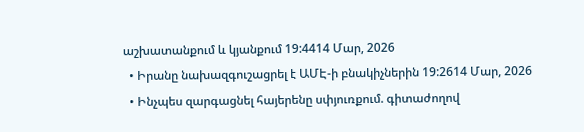աշխատանքում և կյանքում 19:4414 Մար, 2026
  • Իրանը նախազգուշացրել է ԱՄԷ-ի բնակիչներին 19:2614 Մար, 2026
  • Ինչպես զարգացնել հայերենը սփյուռքում. գիտաժողով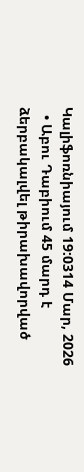Կալիֆոռնիայում 19:0314 Մար, 2026
  • Աբու Դաբիում 45 մարդ է ձերբակալվել թիրախավորված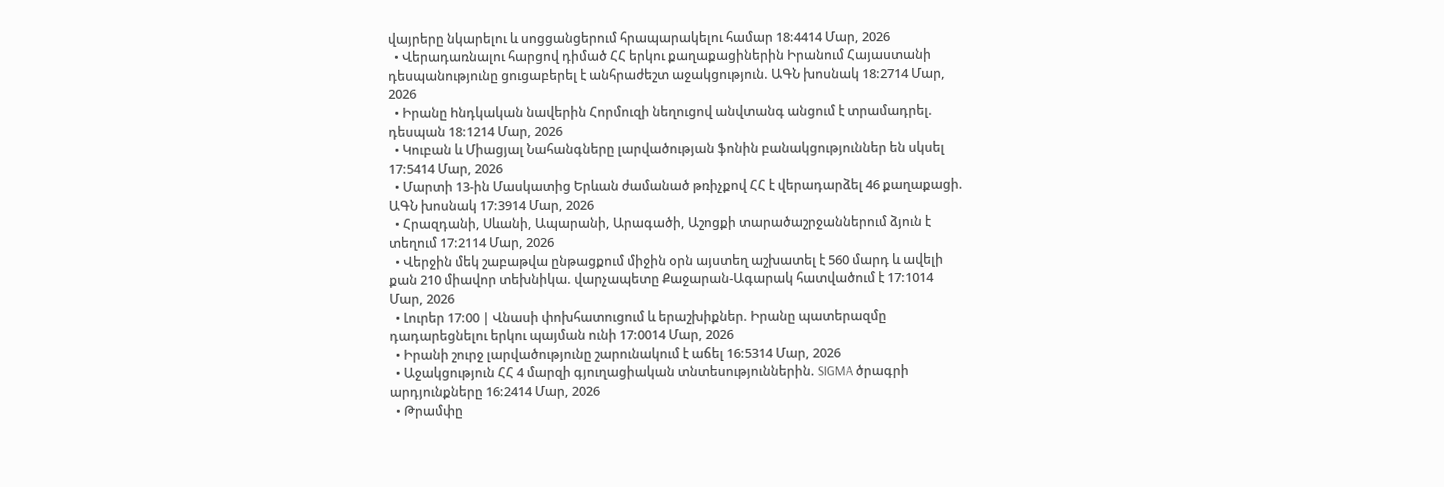վայրերը նկարելու և սոցցանցերում հրապարակելու համար 18:4414 Մար, 2026
  • Վերադառնալու հարցով դիմած ՀՀ երկու քաղաքացիներին Իրանում Հայաստանի դեսպանությունը ցուցաբերել է անհրաժեշտ աջակցություն. ԱԳՆ խոսնակ 18:2714 Մար, 2026
  • Իրանը hնդկական նավերին Հորմուզի նեղուցով անվտանգ անցում է տրամադրել. դեսպան 18:1214 Մար, 2026
  • Կուբան և Միացյալ Նահանգները լարվածության ֆոնին բանակցություններ են սկսել 17:5414 Մար, 2026
  • Մարտի 13-ին Մասկատից Երևան ժամանած թռիչքով ՀՀ է վերադարձել 46 քաղաքացի. ԱԳՆ խոսնակ 17:3914 Մար, 2026
  • Հրազդանի, Սևանի, Ապարանի, Արագածի, Աշոցքի տարածաշրջաններում ձյուն է տեղում 17:2114 Մար, 2026
  • Վերջին մեկ շաբաթվա ընթացքում միջին օրն այստեղ աշխատել է 560 մարդ և ավելի քան 210 միավոր տեխնիկա. վարչապետը Քաջարան-Ագարակ հատվածում է 17:1014 Մար, 2026
  • Լուրեր 17:00 | Վնասի փոխհատուցում և երաշխիքներ. Իրանը պատերազմը դադարեցնելու երկու պայման ունի 17:0014 Մար, 2026
  • Իրանի շուրջ լարվածությունը շարունակում է աճել 16:5314 Մար, 2026
  • Աջակցություն ՀՀ 4 մարզի գյուղացիական տնտեսություններին. SIGMA ծրագրի արդյունքները 16:2414 Մար, 2026
  • Թրամփը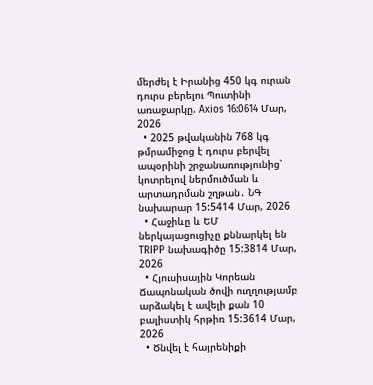մերժել է Իրանից 450 կգ ուրան դուրս բերելու Պուտինի առաջարկը. Axios 16:0614 Մար, 2026
  • 2025 թվականին 768 կգ թմրամիջոց է դուրս բերվել ապօրինի շրջանառությունից՝ կոտրելով ներմուծման և արտադրման շղթան․ ՆԳ նախարար 15:5414 Մար, 2026
  • Հաջիևը և ԵՄ ներկայացուցիչը քննարկել են TRIPP նախագիծը 15:3814 Մար, 2026
  • Հյուսիսային Կորեան Ճապոնական ծովի ուղղությամբ արձակել է ավելի քան 10 բալիստիկ հրթիռ 15:3614 Մար, 2026
  • Ծնվել է հայրենիքի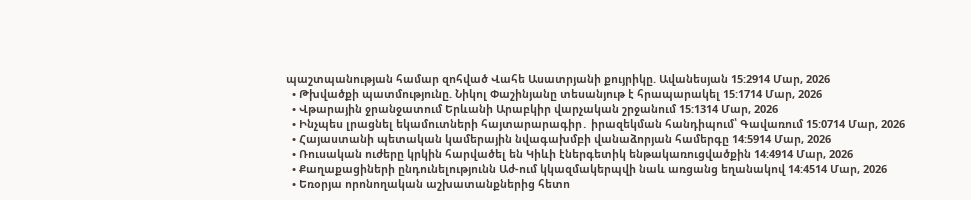պաշտպանության համար զոհված Վահե Ասատրյանի քույրիկը. Ավանեսյան 15:2914 Մար, 2026
  • Թխվածքի պատմությունը. Նիկոլ Փաշինյանը տեսանյութ է հրապարակել 15:1714 Մար, 2026
  • Վթարային ջրանջատում Երևանի Արաբկիր վարչական շրջանում 15:1314 Մար, 2026
  • Ինչպես լրացնել եկամուտների հայտարարագիր․ իրազեկման հանդիպում՝ Գավառում 15:0714 Մար, 2026
  • Հայաստանի պետական կամերային նվագախմբի վանաձորյան համերգը 14:5914 Մար, 2026
  • Ռուսական ուժերը կրկին հարվածել են Կիևի էներգետիկ ենթակառուցվածքին 14:4914 Մար, 2026
  • Քաղաքացիների ընդունելությունն Աժ-ում կկազմակերպվի նաև առցանց եղանակով 14:4514 Մար, 2026
  • Եռօրյա որոնողական աշխատանքներից հետո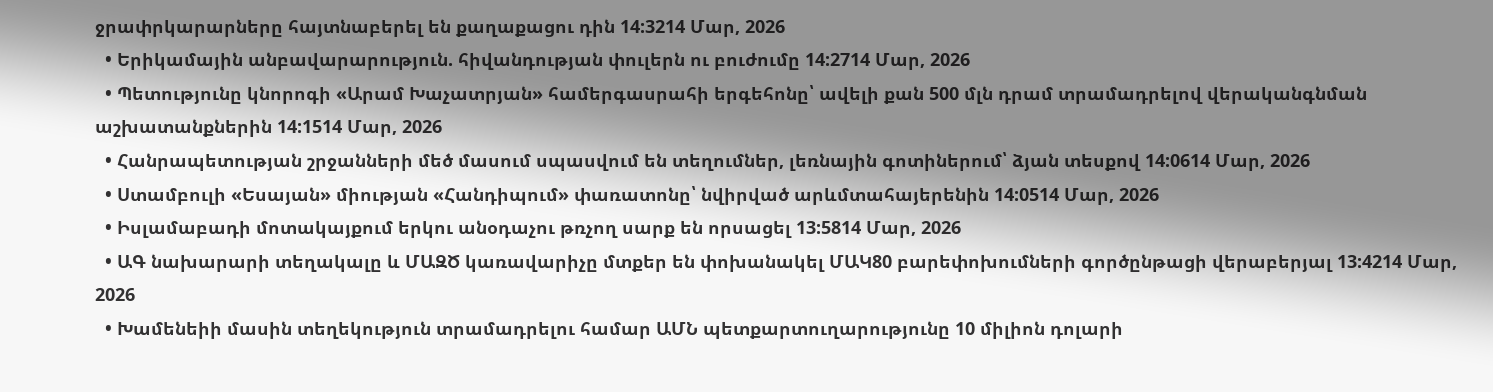ջրափրկարարները հայտնաբերել են քաղաքացու դին 14:3214 Մար, 2026
  • Երիկամային անբավարարություն. հիվանդության փուլերն ու բուժումը 14:2714 Մար, 2026
  • Պետությունը կնորոգի «Արամ Խաչատրյան» համերգասրահի երգեհոնը՝ ավելի քան 500 մլն դրամ տրամադրելով վերականգնման աշխատանքներին 14:1514 Մար, 2026
  • Հանրապետության շրջանների մեծ մասում սպասվում են տեղումներ, լեռնային գոտիներում՝ ձյան տեսքով 14:0614 Մար, 2026
  • Ստամբուլի «Եսայան» միության «Հանդիպում» փառատոնը՝ նվիրված արևմտահայերենին 14:0514 Մար, 2026
  • Իսլամաբադի մոտակայքում երկու անօդաչու թռչող սարք են որսացել 13:5814 Մար, 2026
  • ԱԳ նախարարի տեղակալը և ՄԱԶԾ կառավարիչը մտքեր են փոխանակել ՄԱԿ80 բարեփոխումների գործընթացի վերաբերյալ 13:4214 Մար, 2026
  • Խամենեիի մասին տեղեկություն տրամադրելու համար ԱՄՆ պետքարտուղարությունը 10 միլիոն դոլարի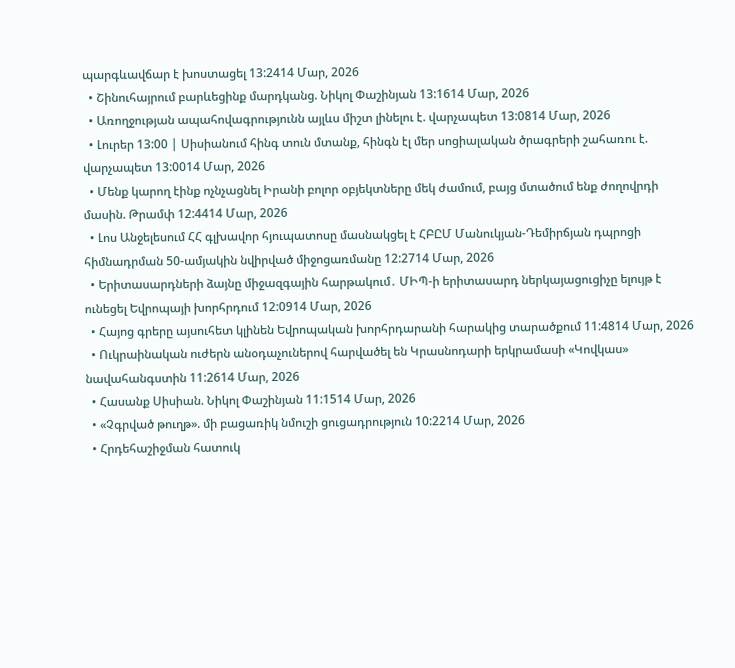պարգևավճար է խոստացել 13:2414 Մար, 2026
  • Շինուհայրում բարևեցինք մարդկանց. Նիկոլ Փաշինյան 13:1614 Մար, 2026
  • Առողջության ապահովագրությունն այլևս միշտ լինելու է. վարչապետ 13:0814 Մար, 2026
  • Լուրեր 13:00 | Սիսիանում հինգ տուն մտանք, հինգն էլ մեր սոցիալական ծրագրերի շահառու է. վարչապետ 13:0014 Մար, 2026
  • Մենք կարող էինք ոչնչացնել Իրանի բոլոր օբյեկտները մեկ ժամում, բայց մտածում ենք ժողովրդի մասին. Թրամփ 12:4414 Մար, 2026
  • Լոս Անջելեսում ՀՀ գլխավոր հյուպատոսը մասնակցել է ՀԲԸՄ Մանուկյան-Դեմիրճյան դպրոցի հիմնադրման 50-ամյակին նվիրված միջոցառմանը 12:2714 Մար, 2026
  • Երիտասարդների ձայնը միջազգային հարթակում․ ՄԻՊ-ի երիտասարդ ներկայացուցիչը ելույթ է ունեցել Եվրոպայի խորհրդում 12:0914 Մար, 2026
  • Հայոց գրերը այսուհետ կլինեն Եվրոպական խորհրդարանի հարակից տարածքում 11:4814 Մար, 2026
  • Ուկրաինական ուժերն անօդաչուներով հարվածել են Կրասնոդարի երկրամասի «Կովկաս» նավահանգստին 11:2614 Մար, 2026
  • Հասանք Սիսիան. Նիկոլ Փաշինյան 11:1514 Մար, 2026
  • «Չգրված թուղթ». մի բացառիկ նմուշի ցուցադրություն 10:2214 Մար, 2026
  • Հրդեհաշիջման հատուկ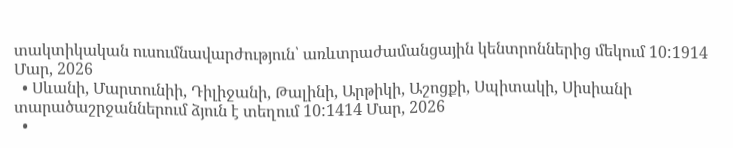տակտիկական ուսումնավարժություն՝ առևտրաժամանցային կենտրոններից մեկում 10:1914 Մար, 2026
  • Սևանի, Մարտունիի, Դիլիջանի, Թալինի, Արթիկի, Աշոցքի, Սպիտակի, Սիսիանի տարածաշրջաններում ձյուն է տեղում 10:1414 Մար, 2026
  •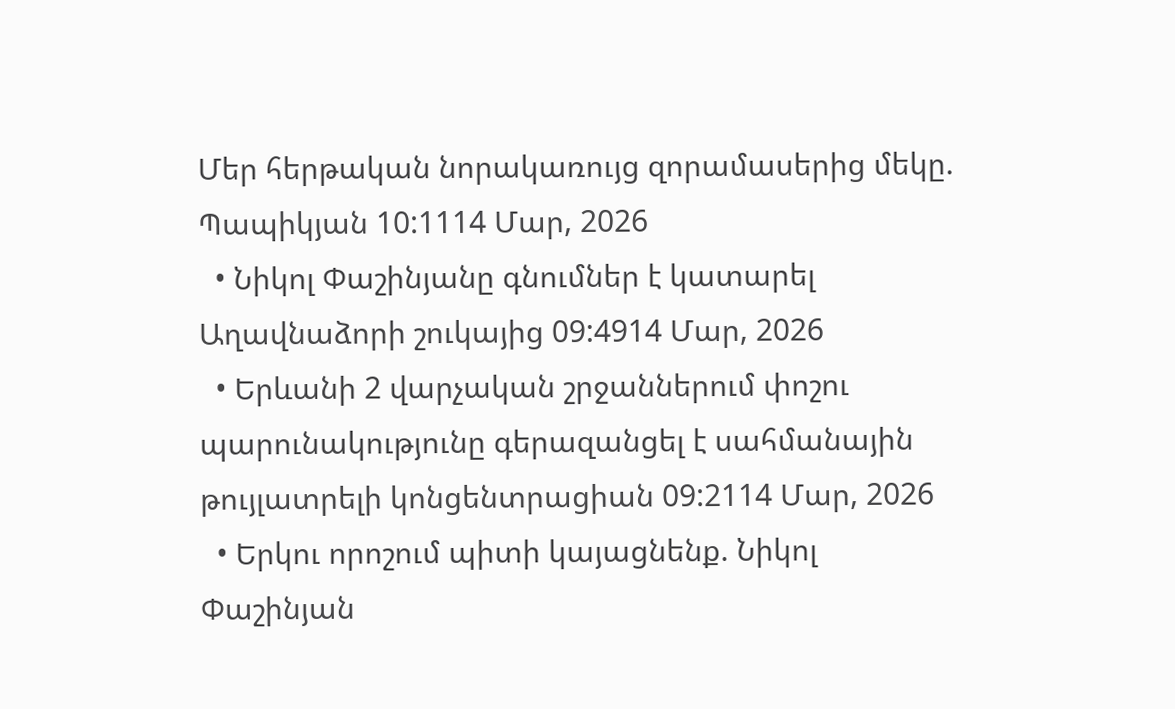Մեր հերթական նորակառույց զորամասերից մեկը. Պապիկյան 10:1114 Մար, 2026
  • Նիկոլ Փաշինյանը գնումներ է կատարել Աղավնաձորի շուկայից 09:4914 Մար, 2026
  • Երևանի 2 վարչական շրջաններում փոշու պարունակությունը գերազանցել է սահմանային թույլատրելի կոնցենտրացիան 09:2114 Մար, 2026
  • Երկու որոշում պիտի կայացնենք. Նիկոլ Փաշինյան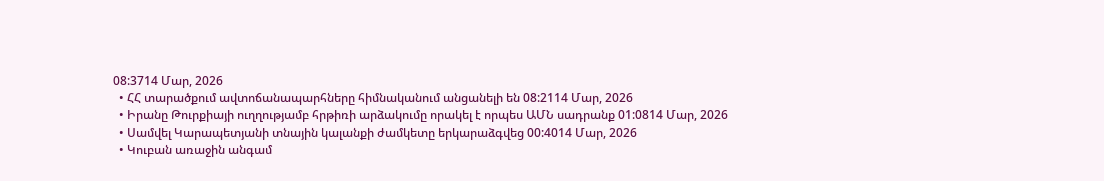08:3714 Մար, 2026
  • ՀՀ տարածքում ավտոճանապարհները հիմնականում անցանելի են 08:2114 Մար, 2026
  • Իրանը Թուրքիայի ուղղությամբ հրթիռի արձակումը որակել է որպես ԱՄՆ սադրանք 01:0814 Մար, 2026
  • Սամվել Կարապետյանի տնային կալանքի ժամկետը երկարաձգվեց 00:4014 Մար, 2026
  • Կուբան առաջին անգամ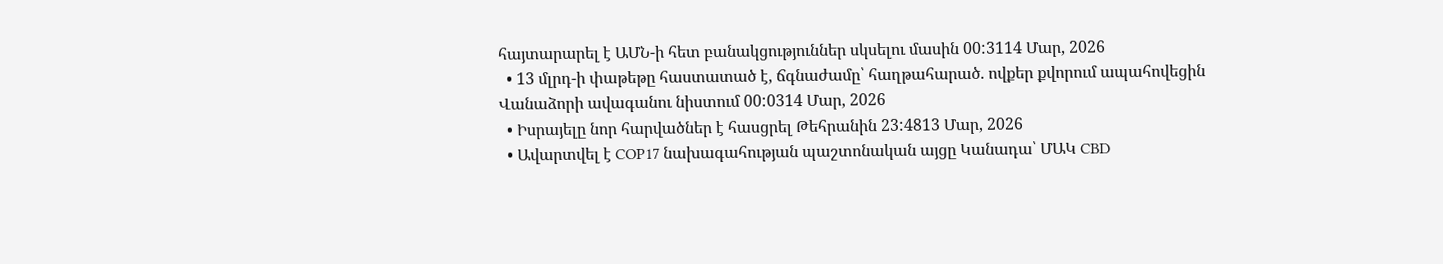հայտարարել է ԱՄՆ-ի հետ բանակցություններ սկսելու մասին 00:3114 Մար, 2026
  • 13 մլրդ-ի փաթեթը հաստատած է, ճգնաժամը՝ հաղթահարած. ովքեր քվորում ապահովեցին Վանաձորի ավագանու նիստում 00:0314 Մար, 2026
  • Իսրայելը նոր հարվածներ է հասցրել Թեհրանին 23:4813 Մար, 2026
  • Ավարտվել է COP17 նախագահության պաշտոնական այցը Կանադա՝ ՄԱԿ CBD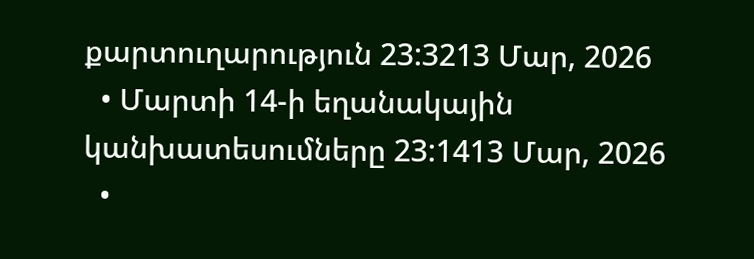քարտուղարություն 23:3213 Մար, 2026
  • Մարտի 14-ի եղանակային կանխատեսումները 23:1413 Մար, 2026
  •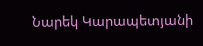Նարեկ Կարապետյանի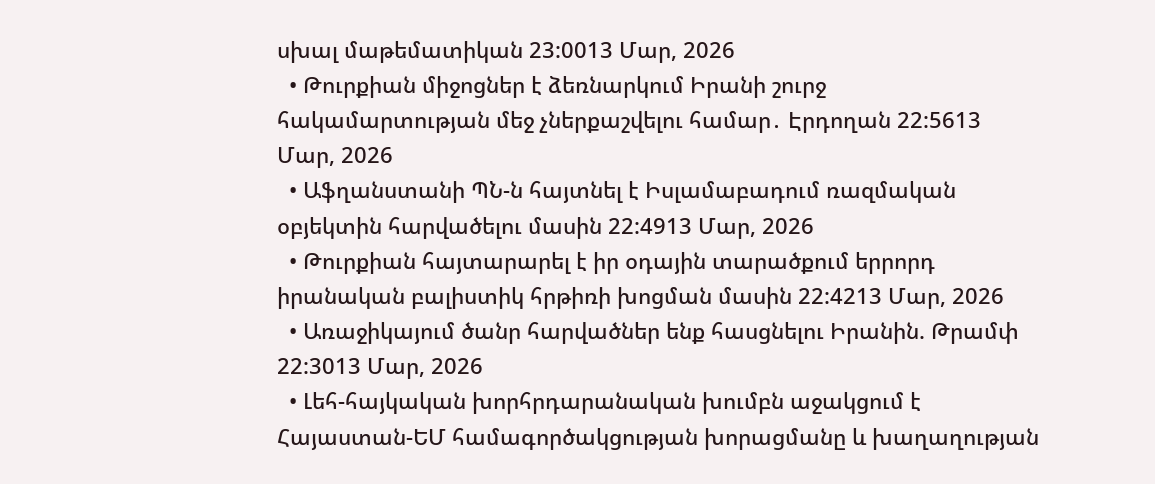սխալ մաթեմատիկան 23:0013 Մար, 2026
  • Թուրքիան միջոցներ է ձեռնարկում Իրանի շուրջ հակամարտության մեջ չներքաշվելու համար․ Էրդողան 22:5613 Մար, 2026
  • Աֆղանստանի ՊՆ-ն հայտնել է Իսլամաբադում ռազմական օբյեկտին հարվածելու մասին 22:4913 Մար, 2026
  • Թուրքիան հայտարարել է իր օդային տարածքում երրորդ իրանական բալիստիկ հրթիռի խոցման մասին 22:4213 Մար, 2026
  • Առաջիկայում ծանր հարվածներ ենք հասցնելու Իրանին. Թրամփ 22:3013 Մար, 2026
  • Լեհ-հայկական խորհրդարանական խումբն աջակցում է Հայաստան-ԵՄ համագործակցության խորացմանը և խաղաղության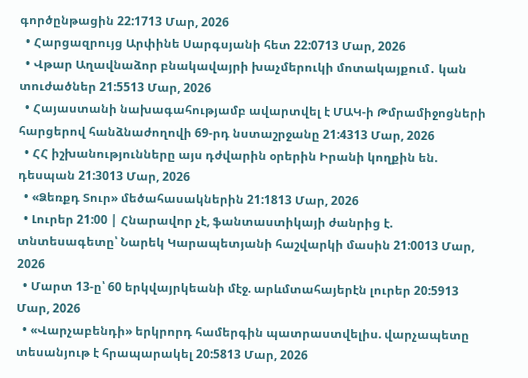գործընթացին 22:1713 Մար, 2026
  • Հարցազրույց Արփինե Սարգսյանի հետ 22:0713 Մար, 2026
  • Վթար Աղավնաձոր բնակավայրի խաչմերուկի մոտակայքում․ կան տուժածներ 21:5513 Մար, 2026
  • Հայաստանի նախագահությամբ ավարտվել է ՄԱԿ-ի Թմրամիջոցների հարցերով հանձնաժողովի 69-րդ նստաշրջանը 21:4313 Մար, 2026
  • ՀՀ իշխանությունները այս դժվարին օրերին Իրանի կողքին են. դեսպան 21:3013 Մար, 2026
  • «Ձեռքդ Տուր» մեծահասակներին 21:1813 Մար, 2026
  • Լուրեր 21:00 | Հնարավոր չէ, ֆանտաստիկայի ժանրից է. տնտեսագետը՝ Նարեկ Կարապետյանի հաշվարկի մասին 21:0013 Մար, 2026
  • Մարտ 13-ը՝ 60 երկվայրկեանի մէջ. արևմտահայերէն լուրեր 20:5913 Մար, 2026
  • «Վարչաբենդի» երկրորդ համերգին պատրաստվելիս. վարչապետը տեսանյութ է հրապարակել 20:5813 Մար, 2026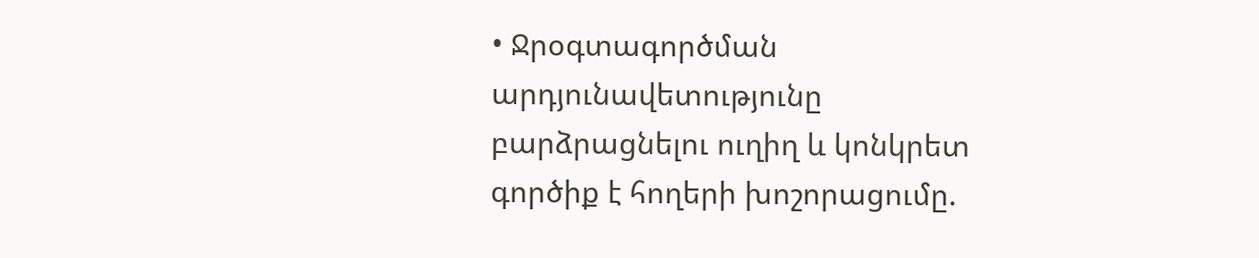• Ջրօգտագործման արդյունավետությունը բարձրացնելու ուղիղ և կոնկրետ գործիք է հողերի խոշորացումը.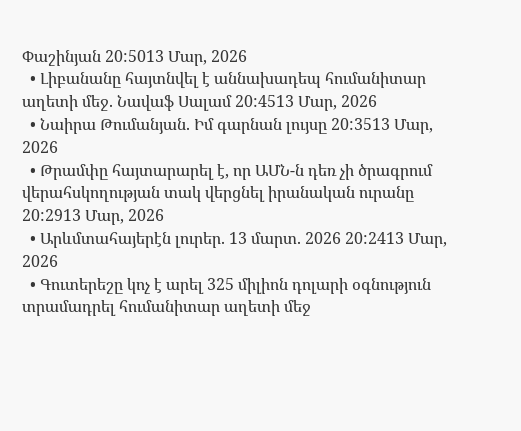Փաշինյան 20:5013 Մար, 2026
  • Լիբանանը հայտնվել է աննախադեպ հումանիտար աղետի մեջ. Նավաֆ Սալամ 20:4513 Մար, 2026
  • Նաիրա Թումանյան. Իմ գարնան լույսը 20:3513 Մար, 2026
  • Թրամփը հայտարարել է, որ ԱՄՆ-ն դեռ չի ծրագրում վերահսկողության տակ վերցնել իրանական ուրանը 20:2913 Մար, 2026
  • Արևմտահայերէն լուրեր. 13 մարտ. 2026 20:2413 Մար, 2026
  • Գուտերեշը կոչ է արել 325 միլիոն դոլարի օգնություն տրամադրել հումանիտար աղետի մեջ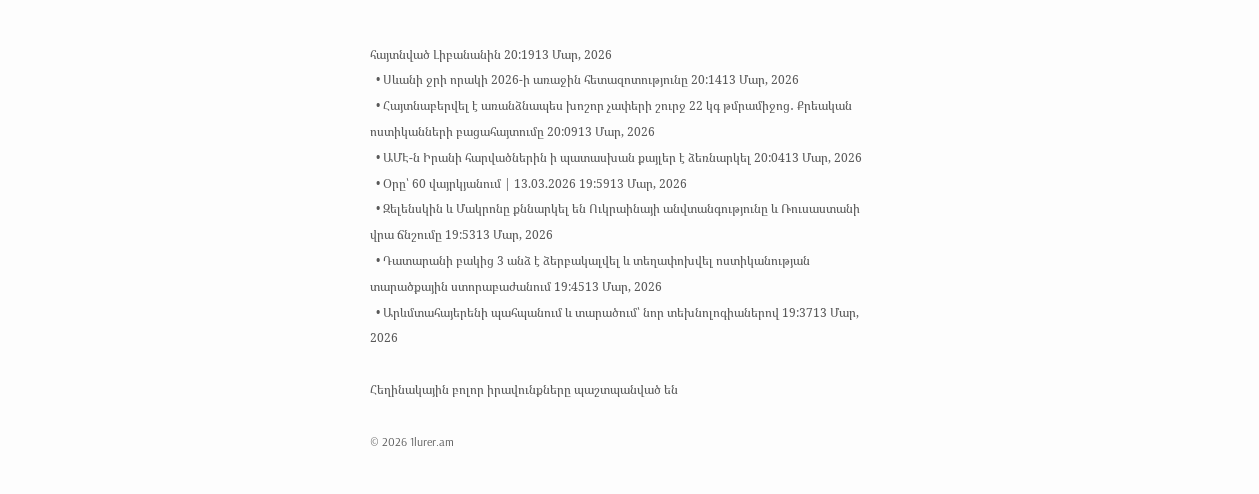հայտնված Լիբանանին 20:1913 Մար, 2026
  • Սևանի ջրի որակի 2026-ի առաջին հետազոտությունը 20:1413 Մար, 2026
  • Հայտնաբերվել է առանձնապես խոշոր չափերի շուրջ 22 կգ թմրամիջոց․ Քրեական ոստիկանների բացահայտումը 20:0913 Մար, 2026
  • ԱՄԷ-ն Իրանի հարվածներին ի պատասխան քայլեր է ձեռնարկել 20:0413 Մար, 2026
  • Օրը՝ 60 վայրկյանում | 13.03.2026 19:5913 Մար, 2026
  • Զելենսկին և Մակրոնը քննարկել են Ուկրաինայի անվտանգությունը և Ռուսաստանի վրա ճնշումը 19:5313 Մար, 2026
  • Դատարանի բակից 3 անձ է ձերբակալվել և տեղափոխվել ոստիկանության տարածքային ստորաբաժանում 19:4513 Մար, 2026
  • Արևմտահայերենի պահպանում և տարածում՝ նոր տեխնոլոգիաներով 19:3713 Մար, 2026

Հեղինակային բոլոր իրավունքները պաշտպանված են

© 2026 1lurer.am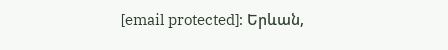[email protected]։ Երևան,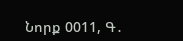Նորք 0011, Գ․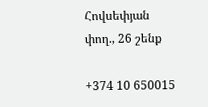Հովսեփյան փող., 26 շենք

+374 10 650015